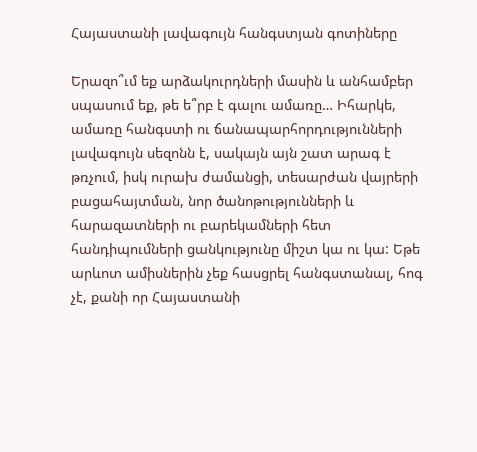Հայաստանի լավագույն հանգստյան գոտիները

Երազո՞ւմ եք արձակուրդների մասին և անհամբեր սպասում եք, թե ե՞րբ է գալու ամառը… Իհարկե, ամառը հանգստի ու ճանապարհորդությունների լավագույն սեզոնն է, սակայն այն շատ արագ է թռչում, իսկ ուրախ ժամանցի, տեսարժան վայրերի բացահայտման, նոր ծանոթությունների և հարազատների ու բարեկամների հետ հանդիպումների ցանկությունը միշտ կա ու կա: Եթե արևոտ ամիսներին չեք հասցրել հանգստանալ, հոգ չէ, քանի որ Հայաստանի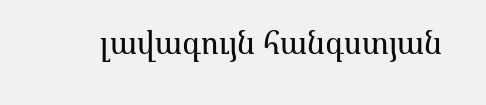լավագույն հանգստյան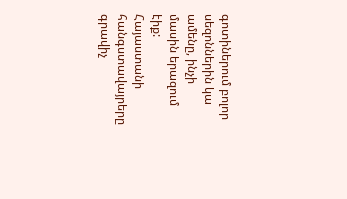գոտիներում բոլոր սեզոններին կա ամենը, ինչի մասին երազում էիք:
Հայաստանի հանգստավայրերը գրավիչ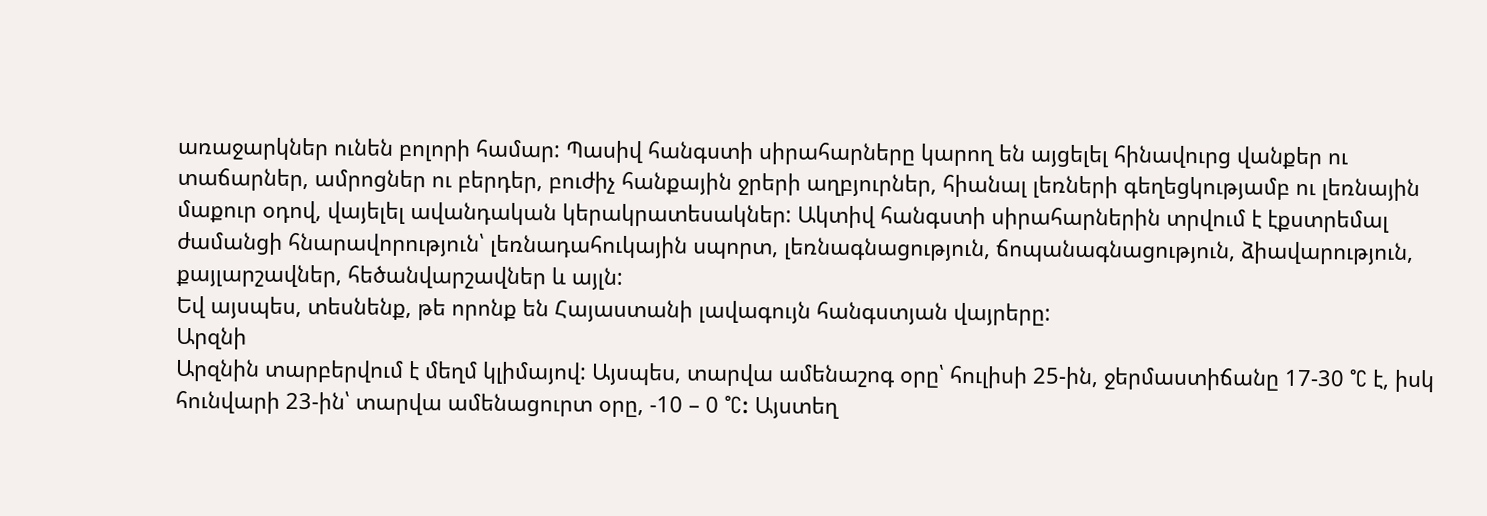առաջարկներ ունեն բոլորի համար: Պասիվ հանգստի սիրահարները կարող են այցելել հինավուրց վանքեր ու տաճարներ, ամրոցներ ու բերդեր, բուժիչ հանքային ջրերի աղբյուրներ, հիանալ լեռների գեղեցկությամբ ու լեռնային մաքուր օդով, վայելել ավանդական կերակրատեսակներ: Ակտիվ հանգստի սիրահարներին տրվում է էքստրեմալ ժամանցի հնարավորություն՝ լեռնադահուկային սպորտ, լեռնագնացություն, ճոպանագնացություն, ձիավարություն, քայլարշավներ, հեծանվարշավներ և այլն:
Եվ այսպես, տեսնենք, թե որոնք են Հայաստանի լավագույն հանգստյան վայրերը:
Արզնի
Արզնին տարբերվում է մեղմ կլիմայով: Այսպես, տարվա ամենաշոգ օրը՝ հուլիսի 25-ին, ջերմաստիճանը 17-30 °C է, իսկ հունվարի 23-ին՝ տարվա ամենացուրտ օրը, -10 – 0 °C: Այստեղ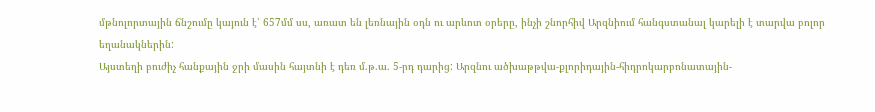մթնոլորտային ճնշումը կայուն է՝ 657մմ սս, առատ են լեռնային օդն ու արևոտ օրերը, ինչի շնորհիվ Արզնիում հանգստանալ կարելի է տարվա բոլոր եղանակներին:
Այստեղի բուժիչ հանքային ջրի մասին հայտնի է դեռ մ.թ.ա. 5-րդ դարից: Արզնու ածխաթթվա-քլորիդային-հիդրոկարբոնատային-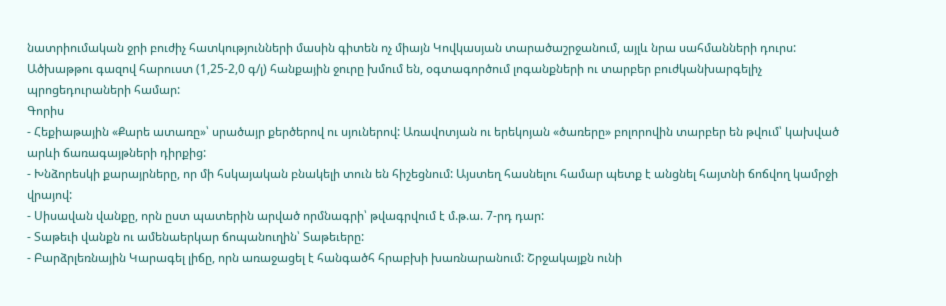նատրիումական ջրի բուժիչ հատկությունների մասին գիտեն ոչ միայն Կովկասյան տարածաշրջանում, այլև նրա սահմանների դուրս: Ածխաթթու գազով հարուստ (1,25-2,0 գ/լ) հանքային ջուրը խմում են, օգտագործում լոգանքների ու տարբեր բուժկանխարգելիչ պրոցեդուրաների համար:
Գորիս
- Հեքիաթային «Քարե ատառը»՝ սրածայր քերծերով ու սյուներով: Առավոտյան ու երեկոյան «ծառերը» բոլորովին տարբեր են թվում՝ կախված արևի ճառագայթների դիրքից:
- Խնձորեսկի քարայրները, որ մի հսկայական բնակելի տուն են հիշեցնում: Այստեղ հասնելու համար պետք է անցնել հայտնի ճոճվող կամրջի վրայով:
- Սիսավան վանքը, որն ըստ պատերին արված որմնագրի՝ թվագրվում է մ.թ.ա. 7-րդ դար:
- Տաթեւի վանքն ու ամենաերկար ճոպանուղին՝ Տաթեւերը:
- Բարձրլեռնային Կարագել լիճը, որն առաջացել է հանգածհ հրաբխի խառնարանում: Շրջակայքն ունի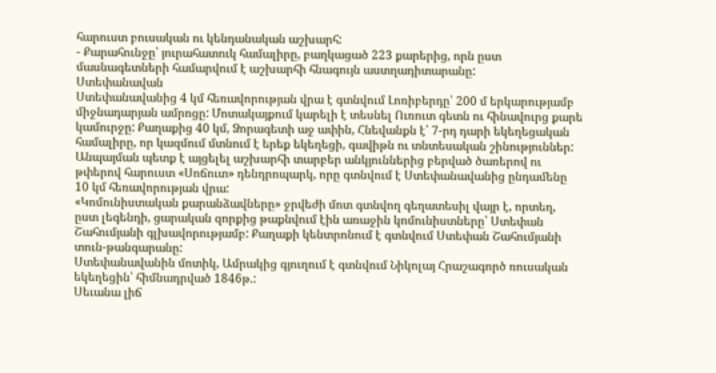հարուստ բուսական ու կենդանական աշխարհ:
- Քարահունջը՝ յուրահատուկ համալիրը, բաղկացած 223 քարերից, որն ըստ մասնագետների համարվում է աշխարհի հնագույն աստղադիտարանը:
Ստեփանավան
Ստեփանավանից 4 կմ հեռավորության վրա է գտնվում Լոռիբերդը՝ 200 մ երկարությամբ միջնադարյան ամրոցը: Մոտակայքում կարելի է տեսնել Ուռուտ գետն ու հինավուրց քարե կամուրջը: Քաղաքից 40 կմ, Ձորագետի աջ ափին, Հնեվանքն է՝ 7-րդ դարի եկեղեցական համալիրը, որ կազմում մտնում է երեք եկեղեցի, գավիթն ու տնտեսական շինություններ: Անպայման պետք է այցելել աշխարհի տարբեր անկյուններից բերված ծառերով ու թփերով հարուստ «Սոճուտ» դենդրոպարկ, որը գտնվում է Ստեփանավանից ընդամենը 10 կմ հեռավորության վրա:
«Կոմունիստական քարանձավները» ջրվեժի մոտ գտնվող գեղատեսիլ վայր է, որտեղ, ըստ լեգենդի, ցարական զորքից թաքնվում էին առաջին կոմունիստները՝ Ստեփան Շահումյանի գլխավորությամբ: Քաղաքի կենտրոնում է գտնվում Ստեփան Շահումյանի տուն-թանգարանը:
Ստեփանավանին մոտիկ, Ամրակից գյուղում է գտնվում Նիկոլայ Հրաշագործ ռուսական եկեղեցին՝ հիմնադրված 1846թ.:
Սեւանա լիճ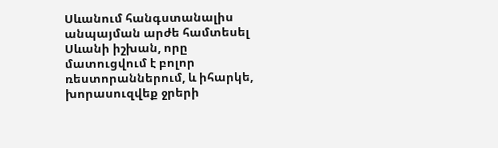Սևանում հանգստանալիս անպայման արժե համտեսել Սևանի իշխան, որը մատուցվում է բոլոր ռեստորաններում, և իհարկե, խորասուզվեք ջրերի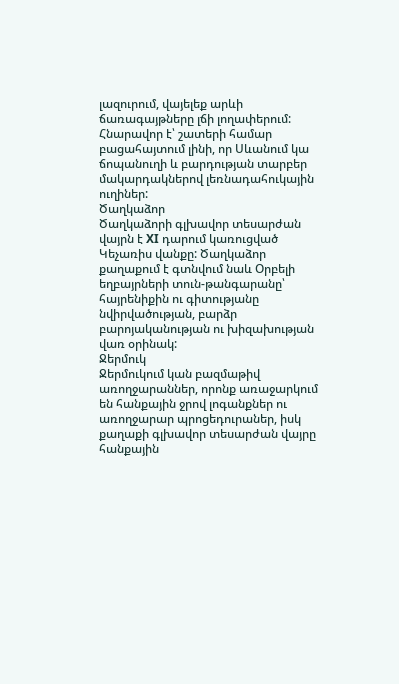լազուրում, վայելեք արևի ճառագայթները լճի լողափերում:
Հնարավոր է՝ շատերի համար բացահայտում լինի, որ Սևանում կա ճոպանուղի և բարդության տարբեր մակարդակներով լեռնադահուկային ուղիներ:
Ծաղկաձոր
Ծաղկաձորի գլխավոր տեսարժան վայրն է XI դարում կառուցված Կեչառիս վանքը: Ծաղկաձոր քաղաքում է գտնվում նաև Օրբելի եղբայրների տուն-թանգարանը՝ հայրենիքին ու գիտությանը նվիրվածության, բարձր բարոյականության ու խիզախության վառ օրինակ:
Ջերմուկ
Ջերմուկում կան բազմաթիվ առողջարաններ, որոնք առաջարկում են հանքային ջրով լոգանքներ ու առողջարար պրոցեդուրաներ, իսկ քաղաքի գլխավոր տեսարժան վայրը հանքային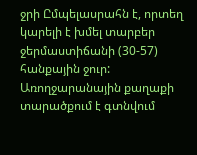ջրի Ըմպելասրահն է, որտեղ կարելի է խմել տարբեր ջերմաստիճանի (30-57) հանքային ջուր: Առողջարանային քաղաքի տարածքում է գտնվում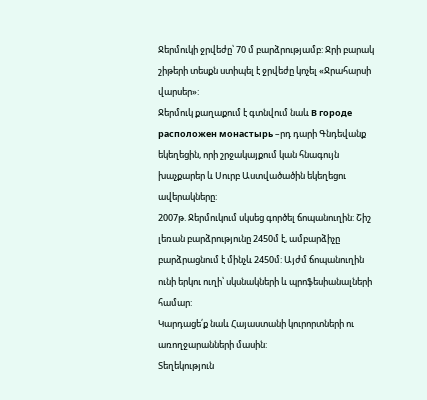Ջերմուկի ջրվեժը՝ 70 մ բարձրությամբ: Ջրի բարակ շիթերի տեսքն ստիպել է ջրվեժը կոչել «Ջրահարսի վարսեր»:
Ջերմուկ քաղաքում է գտնվում նաև В городе расположен монастырь –րդ դարի Գնդեվանք եկեղեցին, որի շրջակայքում կան հնագույն խաչքարեր և Սուրբ Աստվածածին եկեղեցու ավերակները:
2007թ. Ջերմուկում սկսեց գործել ճոպանուղին: Շիշ լեռան բարձրությունը 2450մ է, ամբարձիչը բարձրացնում է մինչև 2450մ: Այժմ ճոպանուղին ունի երկու ուղի՝ սկսնակների և պրոֆեսիանալների համար:
Կարդացե՛ք նաև Հայաստանի կուրորտների ու առողջարանների մասին:
Տեղեկություն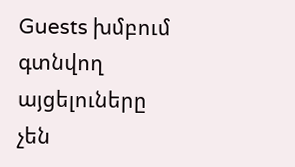Guests խմբում գտնվող այցելուները չեն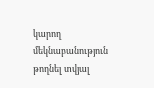կարող մեկնաբանություն թողնել տվյալ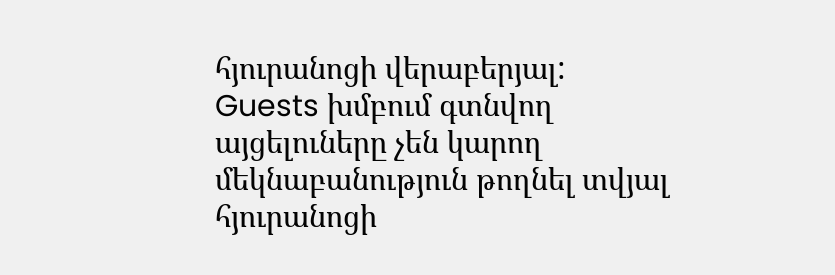հյուրանոցի վերաբերյալ:
Guests խմբում գտնվող այցելուները չեն կարող մեկնաբանություն թողնել տվյալ հյուրանոցի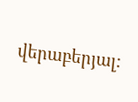վերաբերյալ: